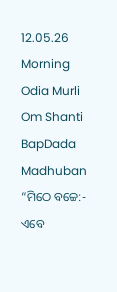12.05.26 Morning Odia Murli Om Shanti BapDada Madhuban
“ମିଠେ ବଚ୍ଚେ:- ଏବେ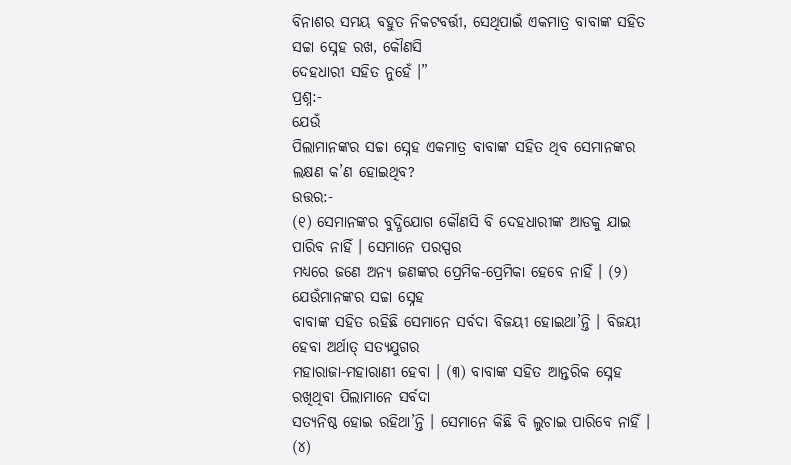ବିନାଶର ସମୟ ବହୁତ ନିକଟବର୍ତ୍ତୀ, ସେଥିପାଇଁ ଏକମାତ୍ର ବାବାଙ୍କ ସହିତ ସଚ୍ଚା ସ୍ନେହ ରଖ, କୌଣସି
ଦେହଧାରୀ ସହିତ ନୁହେଁ ।”
ପ୍ରଶ୍ନ:-
ଯେଉଁ
ପିଲାମାନଙ୍କର ସଚ୍ଚା ସ୍ନେହ ଏକମାତ୍ର ବାବାଙ୍କ ସହିତ ଥିବ ସେମାନଙ୍କର ଲକ୍ଷଣ କ’ଣ ହୋଇଥିବ?
ଉତ୍ତର:-
(୧) ସେମାନଙ୍କର ବୁଦ୍ଧିଯୋଗ କୌଣସି ବି ଦେହଧାରୀଙ୍କ ଆଡକୁ ଯାଇ ପାରିବ ନାହିଁ । ସେମାନେ ପରସ୍ପର
ମଧ୍ୟରେ ଜଣେ ଅନ୍ୟ ଜଣଙ୍କର ପ୍ରେମିକ-ପ୍ରେମିକା ହେବେ ନାହିଁ । (୨) ଯେଉଁମାନଙ୍କର ସଚ୍ଚା ସ୍ନେହ
ବାବାଙ୍କ ସହିତ ରହିଛି ସେମାନେ ସର୍ବଦା ବିଜୟୀ ହୋଇଥା’ନ୍ତି । ବିଜୟୀ ହେବା ଅର୍ଥାତ୍ ସତ୍ୟଯୁଗର
ମହାରାଜା-ମହାରାଣୀ ହେବା । (୩) ବାବାଙ୍କ ସହିତ ଆନ୍ତରିକ ସ୍ନେହ ରଖିଥିବା ପିଲାମାନେ ସର୍ବଦା
ସତ୍ୟନିଷ୍ଠ ହୋଇ ରହିଥା’ନ୍ତି । ସେମାନେ କିଛି ବି ଲୁଚାଇ ପାରିବେ ନାହିଁ । (୪)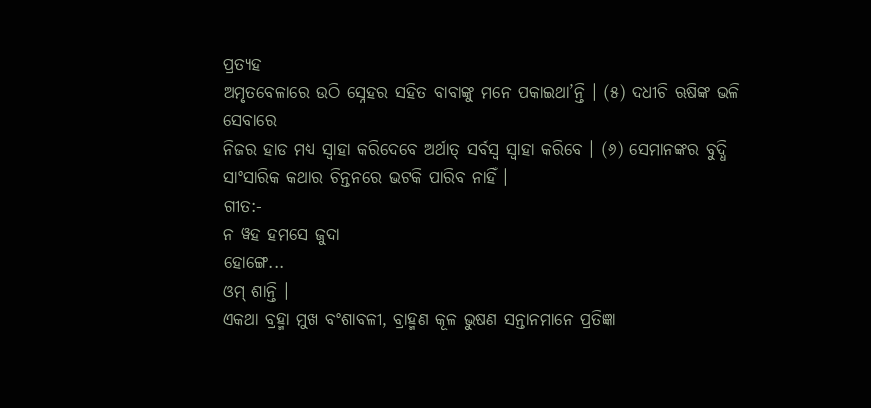ପ୍ରତ୍ୟହ
ଅମୃତବେଳାରେ ଉଠି ସ୍ନେହର ସହିତ ବାବାଙ୍କୁ ମନେ ପକାଇଥା’ନ୍ତି । (୫) ଦଧୀଚି ଋଷିଙ୍କ ଭଳି ସେବାରେ
ନିଜର ହାଡ ମଧ୍ୟ ସ୍ୱାହା କରିଦେବେ ଅର୍ଥାତ୍ ସର୍ବସ୍ୱ ସ୍ୱାହା କରିବେ । (୬) ସେମାନଙ୍କର ବୁଦ୍ଧି
ସାଂସାରିକ କଥାର ଚିନ୍ତନରେ ଭଟକି ପାରିବ ନାହିଁ ।
ଗୀତ:-
ନ ୱହ ହମସେ ଜୁଦା
ହୋଙ୍ଗେ...
ଓମ୍ ଶାନ୍ତି ।
ଏକଥା ବ୍ରହ୍ମା ମୁଖ ବଂଶାବଳୀ, ବ୍ରାହ୍ମଣ କୂଳ ଭୁଷଣ ସନ୍ତାନମାନେ ପ୍ରତିଜ୍ଞା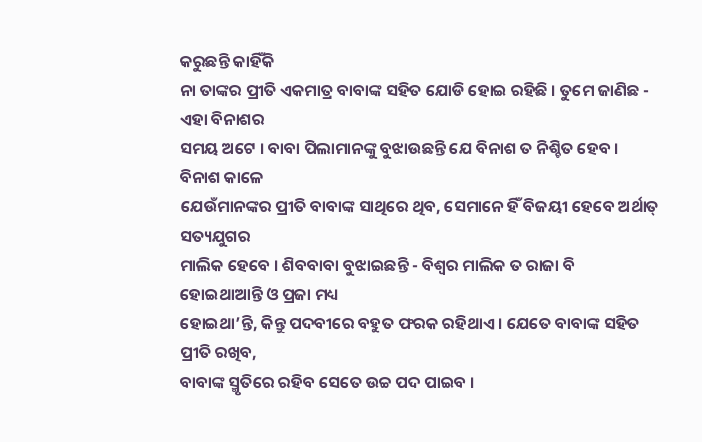କରୁଛନ୍ତି କାହିଁକି
ନା ତାଙ୍କର ପ୍ରୀତି ଏକମାତ୍ର ବାବାଙ୍କ ସହିତ ଯୋଡି ହୋଇ ରହିଛି । ତୁମେ ଜାଣିଛ - ଏହା ବିନାଶର
ସମୟ ଅଟେ । ବାବା ପିଲାମାନଙ୍କୁ ବୁଝାଉଛନ୍ତି ଯେ ବିନାଶ ତ ନିଶ୍ଚିତ ହେବ । ବିନାଶ କାଳେ
ଯେଉଁମାନଙ୍କର ପ୍ରୀତି ବାବାଙ୍କ ସାଥିରେ ଥିବ, ସେମାନେ ହିଁ ବିଜୟୀ ହେବେ ଅର୍ଥାତ୍ ସତ୍ୟଯୁଗର
ମାଲିକ ହେବେ । ଶିବବାବା ବୁଝାଇଛନ୍ତି - ବିଶ୍ୱର ମାଲିକ ତ ରାଜା ବି ହୋଇଥାଆନ୍ତି ଓ ପ୍ରଜା ମଧ୍ୟ
ହୋଇଥା’ନ୍ତି, କିନ୍ତୁ ପଦବୀରେ ବହୁତ ଫରକ ରହିଥାଏ । ଯେତେ ବାବାଙ୍କ ସହିତ ପ୍ରୀତି ରଖିବ,
ବାବାଙ୍କ ସ୍ମୃତିରେ ରହିବ ସେତେ ଉଚ୍ଚ ପଦ ପାଇବ ।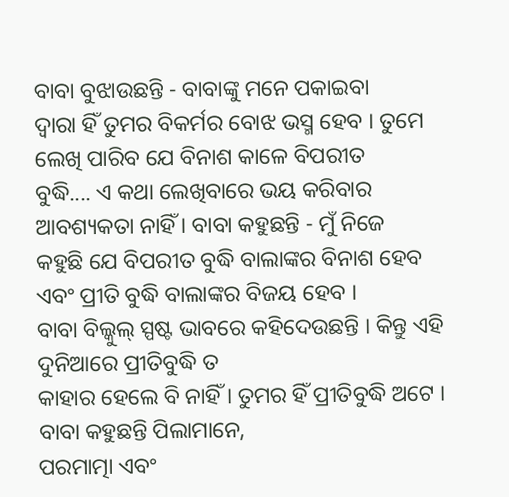ବାବା ବୁଝାଉଛନ୍ତି - ବାବାଙ୍କୁ ମନେ ପକାଇବା
ଦ୍ୱାରା ହିଁ ତୁମର ବିକର୍ମର ବୋଝ ଭସ୍ମ ହେବ । ତୁମେ ଲେଖି ପାରିବ ଯେ ବିନାଶ କାଳେ ବିପରୀତ
ବୁଦ୍ଧି.... ଏ କଥା ଲେଖିବାରେ ଭୟ କରିବାର ଆବଶ୍ୟକତା ନାହିଁ । ବାବା କହୁଛନ୍ତି - ମୁଁ ନିଜେ
କହୁଛି ଯେ ବିପରୀତ ବୁଦ୍ଧି ବାଲାଙ୍କର ବିନାଶ ହେବ ଏବଂ ପ୍ରୀତି ବୁଦ୍ଧି ବାଲାଙ୍କର ବିଜୟ ହେବ ।
ବାବା ବିଲ୍କୁଲ୍ ସ୍ପଷ୍ଟ ଭାବରେ କହିଦେଉଛନ୍ତି । କିନ୍ତୁ ଏହି ଦୁନିଆରେ ପ୍ରୀତିବୁଦ୍ଧି ତ
କାହାର ହେଲେ ବି ନାହିଁ । ତୁମର ହିଁ ପ୍ରୀତିବୁଦ୍ଧି ଅଟେ । ବାବା କହୁଛନ୍ତି ପିଲାମାନେ,
ପରମାତ୍ମା ଏବଂ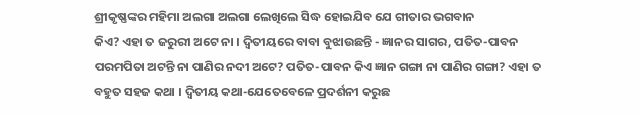ଶ୍ରୀକୃଷ୍ଣଙ୍କର ମହିମା ଅଲଗା ଅଲଗା ଲେଖିଲେ ସିଦ୍ଧ ହୋଇଯିବ ଯେ ଗୀତାର ଭଗବାନ
କିଏ? ଏହା ତ ଜରୁରୀ ଅଟେ ନା । ଦ୍ୱିତୀୟରେ ବାବା ବୁଝାଉଛନ୍ତି - ଜ୍ଞାନର ସାଗର, ପତିତ-ପାବନ
ପରମପିତା ଅଟନ୍ତି ନା ପାଣିର ନଦୀ ଅଟେ? ପତିତ-ପାବନ କିଏ ଜ୍ଞାନ ଗଙ୍ଗା ନା ପାଣିର ଗଙ୍ଗା? ଏହା ତ
ବହୁତ ସହଜ କଥା । ଦ୍ୱିତୀୟ କଥା-ଯେତେବେଳେ ପ୍ରଦର୍ଶନୀ କରୁଛ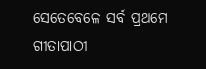ସେତେବେଳେ ସର୍ବ ପ୍ରଥମେ ଗୀତାପାଠୀ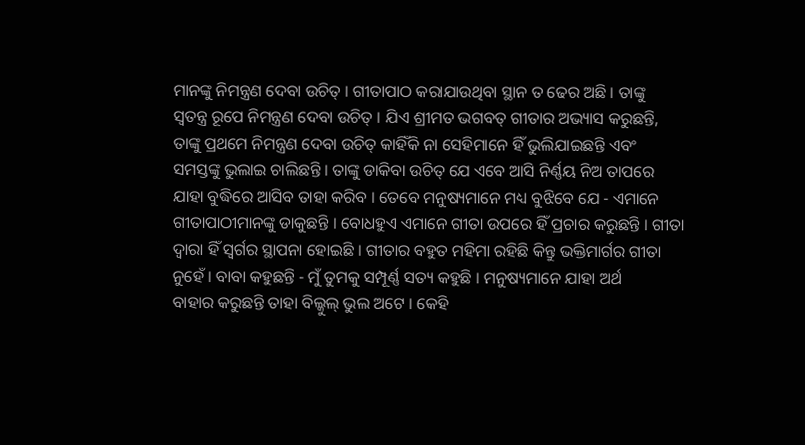ମାନଙ୍କୁ ନିମନ୍ତ୍ରଣ ଦେବା ଉଚିତ୍ । ଗୀତାପାଠ କରାଯାଉଥିବା ସ୍ଥାନ ତ ଢେର ଅଛି । ତାଙ୍କୁ
ସ୍ୱତନ୍ତ୍ର ରୂପେ ନିମନ୍ତ୍ରଣ ଦେବା ଉଚିତ୍ । ଯିଏ ଶ୍ରୀମତ ଭଗବତ୍ ଗୀତାର ଅଭ୍ୟାସ କରୁଛନ୍ତି,
ତାଙ୍କୁ ପ୍ରଥମେ ନିମନ୍ତ୍ରଣ ଦେବା ଉଚିତ୍ କାହିଁକି ନା ସେହିମାନେ ହିଁ ଭୁଲିଯାଇଛନ୍ତି ଏବଂ
ସମସ୍ତଙ୍କୁ ଭୁଲାଇ ଚାଲିଛନ୍ତି । ତାଙ୍କୁ ଡାକିବା ଉଚିତ୍ ଯେ ଏବେ ଆସି ନିର୍ଣ୍ଣୟ ନିଅ ତାପରେ
ଯାହା ବୁଦ୍ଧିରେ ଆସିବ ତାହା କରିବ । ତେବେ ମନୁଷ୍ୟମାନେ ମଧ୍ୟ ବୁଝିବେ ଯେ - ଏମାନେ
ଗୀତାପାଠୀମାନଙ୍କୁ ଡାକୁଛନ୍ତି । ବୋଧହୁଏ ଏମାନେ ଗୀତା ଉପରେ ହିଁ ପ୍ରଚାର କରୁଛନ୍ତି । ଗୀତା
ଦ୍ୱାରା ହିଁ ସ୍ୱର୍ଗର ସ୍ଥାପନା ହୋଇଛି । ଗୀତାର ବହୁତ ମହିମା ରହିଛି କିନ୍ତୁ ଭକ୍ତିମାର୍ଗର ଗୀତା
ନୁହେଁ । ବାବା କହୁଛନ୍ତି - ମୁଁ ତୁମକୁ ସମ୍ପୂର୍ଣ୍ଣ ସତ୍ୟ କହୁଛି । ମନୁଷ୍ୟମାନେ ଯାହା ଅର୍ଥ
ବାହାର କରୁଛନ୍ତି ତାହା ବିଲ୍କୁଲ୍ ଭୁଲ ଅଟେ । କେହି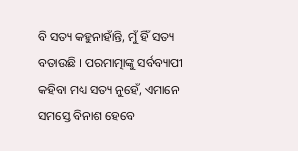ବି ସତ୍ୟ କହୁନାହାଁନ୍ତି, ମୁଁ ହିଁ ସତ୍ୟ
ବତାଉଛି । ପରମାତ୍ମାଙ୍କୁ ସର୍ବବ୍ୟାପୀ କହିବା ମଧ୍ୟ ସତ୍ୟ ନୁହେଁ, ଏମାନେ ସମସ୍ତେ ବିନାଶ ହେବେ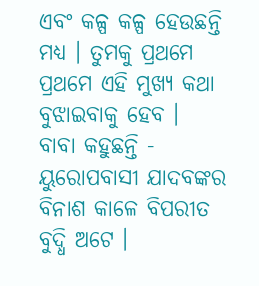ଏବଂ କଳ୍ପ କଳ୍ପ ହେଉଛନ୍ତି ମଧ୍ୟ । ତୁମକୁ ପ୍ରଥମେ ପ୍ରଥମେ ଏହି ମୁଖ୍ୟ କଥା ବୁଝାଇବାକୁ ହେବ ।
ବାବା କହୁଛନ୍ତି - ୟୁରୋପବାସୀ ଯାଦବଙ୍କର ବିନାଶ କାଳେ ବିପରୀତ ବୁଦ୍ଧି ଅଟେ ।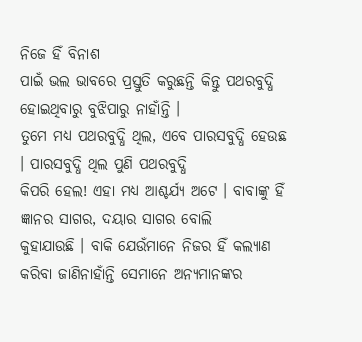ନିଜେ ହିଁ ବିନାଶ
ପାଇଁ ଭଲ ଭାବରେ ପ୍ରସ୍ତୁତି କରୁଛନ୍ତି କିନ୍ତୁ ପଥରବୁଦ୍ଧି ହୋଇଥିବାରୁ ବୁଝିପାରୁ ନାହାଁନ୍ତି ।
ତୁମେ ମଧ୍ୟ ପଥରବୁଦ୍ଧି ଥିଲ, ଏବେ ପାରସବୁଦ୍ଧି ହେଉଛ । ପାରସବୁଦ୍ଧି ଥିଲ ପୁଣି ପଥରବୁଦ୍ଧି
କିପରି ହେଲ! ଏହା ମଧ୍ୟ ଆଶ୍ଚର୍ଯ୍ୟ ଅଟେ । ବାବାଙ୍କୁ ହିଁ ଜ୍ଞାନର ସାଗର, ଦୟାର ସାଗର ବୋଲି
କୁହାଯାଉଛି । ବାକି ଯେଉଁମାନେ ନିଜର ହିଁ କଲ୍ୟାଣ କରିବା ଜାଣିନାହାଁନ୍ତି ସେମାନେ ଅନ୍ୟମାନଙ୍କର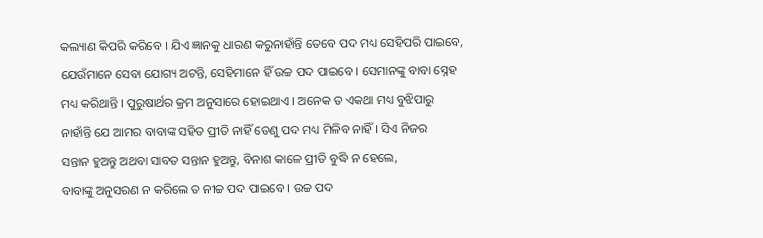କଲ୍ୟାଣ କିପରି କରିବେ । ଯିଏ ଜ୍ଞାନକୁ ଧାରଣ କରୁନାହାଁନ୍ତି ତେବେ ପଦ ମଧ୍ୟ ସେହିପରି ପାଇବେ,
ଯେଉଁମାନେ ସେବା ଯୋଗ୍ୟ ଅଟନ୍ତି, ସେହିମାନେ ହିଁ ଉଚ୍ଚ ପଦ ପାଇବେ । ସେମାନଙ୍କୁ ବାବା ସ୍ନେହ
ମଧ୍ୟ କରିଥାନ୍ତି । ପୁରୁଷାର୍ଥର କ୍ରମ ଅନୁସାରେ ହୋଇଥାଏ । ଅନେକ ତ ଏକଥା ମଧ୍ୟ ବୁଝିପାରୁ
ନାହାଁନ୍ତି ଯେ ଆମର ବାବାଙ୍କ ସହିତ ପ୍ରୀତି ନାହିଁ ତେଣୁ ପଦ ମଧ୍ୟ ମିଳିବ ନାହିଁ । ସିଏ ନିଜର
ସନ୍ତାନ ହୁଅନ୍ତୁ ଅଥବା ସାବତ ସନ୍ତାନ ହୁଅନ୍ତୁ, ବିନାଶ କାଳେ ପ୍ରୀତି ବୁଦ୍ଧି ନ ହେଲେ,
ବାବାଙ୍କୁ ଅନୁସରଣ ନ କରିଲେ ତ ନୀଚ୍ଚ ପଦ ପାଇବେ । ଉଚ୍ଚ ପଦ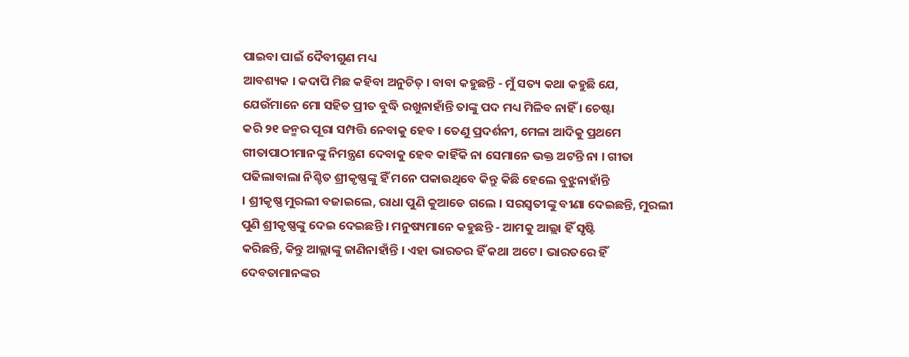ପାଇବା ପାଇଁ ଦୈବୀଗୁଣ ମଧ୍ୟ
ଆବଶ୍ୟକ । କଦାପି ମିଛ କହିବା ଅନୁଚିତ୍ । ବାବା କହୁଛନ୍ତି - ମୁଁ ସତ୍ୟ କଥା କହୁଛି ଯେ,
ଯେଉଁମାନେ ମୋ ସହିତ ପ୍ରୀତ ବୁଦ୍ଧି ରଖୁନାହାଁନ୍ତି ତାଙ୍କୁ ପଦ ମଧ୍ୟ ମିଳିବ ନାହିଁ । ଚେଷ୍ଟା
କରି ୨୧ ଜନ୍ମର ପୂରା ସମ୍ପତ୍ତି ନେବାକୁ ହେବ । ତେଣୁ ପ୍ରଦର୍ଶନୀ, ମେଳା ଆଦିକୁ ପ୍ରଥମେ
ଗୀତାପାଠୀମାନଙ୍କୁ ନିମନ୍ତ୍ରଣ ଦେବାକୁ ହେବ କାହିଁକି ନା ସେମାନେ ଭକ୍ତ ଅଟନ୍ତି ନା । ଗୀତା
ପଢିଲାବାଲା ନିଶ୍ଚିତ ଶ୍ରୀକୃଷ୍ଣଙ୍କୁ ହିଁ ମନେ ପକାଉଥିବେ କିନ୍ତୁ କିଛି ହେଲେ ବୁଝୁନାହାଁନ୍ତି
। ଶ୍ରୀକୃଷ୍ଣ ମୁରଲୀ ବଜାଇଲେ, ରାଧା ପୁଣି କୁଆଡେ ଗଲେ । ସରସ୍ୱତୀଙ୍କୁ ବୀଣା ଦେଇଛନ୍ତି, ମୁରଲୀ
ପୁଣି ଶ୍ରୀକୃଷ୍ଣଙ୍କୁ ଦେଇ ଦେଇଛନ୍ତି । ମନୁଷ୍ୟମାନେ କହୁଛନ୍ତି - ଆମକୁ ଆଲ୍ଲା ହିଁ ସୃଷ୍ଟି
କରିଛନ୍ତି, କିନ୍ତୁ ଆଲ୍ଲାଙ୍କୁ ଜାଣିନାହାଁନ୍ତି । ଏହା ଭାରତର ହିଁ କଥା ଅଟେ । ଭାରତରେ ହିଁ
ଦେବତାମାନଙ୍କର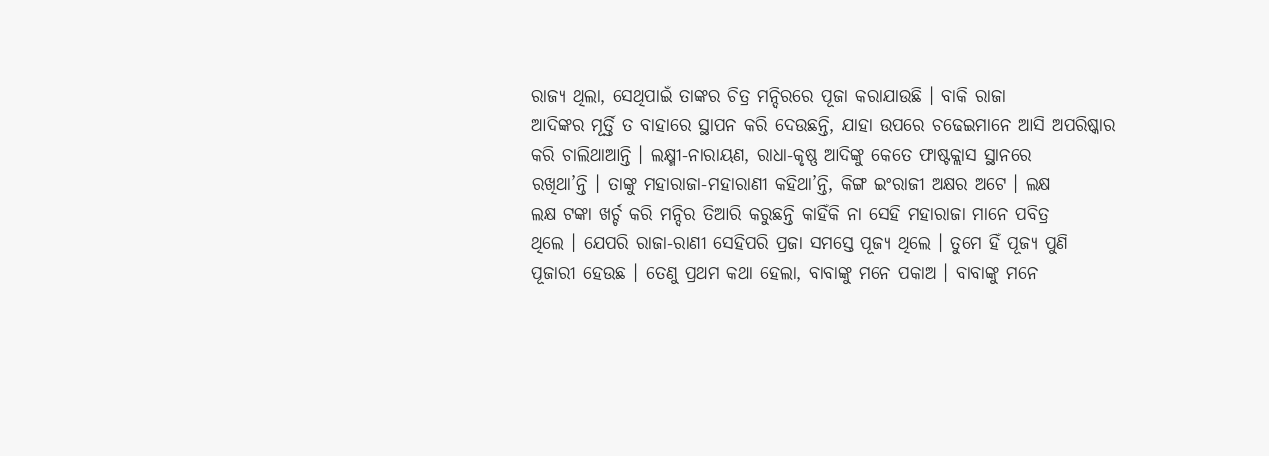ରାଜ୍ୟ ଥିଲା, ସେଥିପାଇଁ ତାଙ୍କର ଚିତ୍ର ମନ୍ଦିରରେ ପୂଜା କରାଯାଉଛି । ବାକି ରାଜା
ଆଦିଙ୍କର ମୂର୍ତ୍ତି ତ ବାହାରେ ସ୍ଥାପନ କରି ଦେଉଛନ୍ତି, ଯାହା ଉପରେ ଚଢେଇମାନେ ଆସି ଅପରିଷ୍କାର
କରି ଚାଲିଥାଆନ୍ତି । ଲକ୍ଷ୍ମୀ-ନାରାୟଣ, ରାଧା-କୃଷ୍ଣ ଆଦିଙ୍କୁ କେତେ ଫାଷ୍ଟକ୍ଲାସ ସ୍ଥାନରେ
ରଖିଥା’ନ୍ତି । ତାଙ୍କୁ ମହାରାଜା-ମହାରାଣୀ କହିଥା’ନ୍ତି, କିଙ୍ଗ ଇଂରାଜୀ ଅକ୍ଷର ଅଟେ । ଲକ୍ଷ
ଲକ୍ଷ ଟଙ୍କା ଖର୍ଚ୍ଚ କରି ମନ୍ଦିର ତିଆରି କରୁଛନ୍ତି କାହିଁକି ନା ସେହି ମହାରାଜା ମାନେ ପବିତ୍ର
ଥିଲେ । ଯେପରି ରାଜା-ରାଣୀ ସେହିପରି ପ୍ରଜା ସମସ୍ତେ ପୂଜ୍ୟ ଥିଲେ । ତୁମେ ହିଁ ପୂଜ୍ୟ ପୁଣି
ପୂଜାରୀ ହେଉଛ । ତେଣୁ ପ୍ରଥମ କଥା ହେଲା, ବାବାଙ୍କୁ ମନେ ପକାଅ । ବାବାଙ୍କୁ ମନେ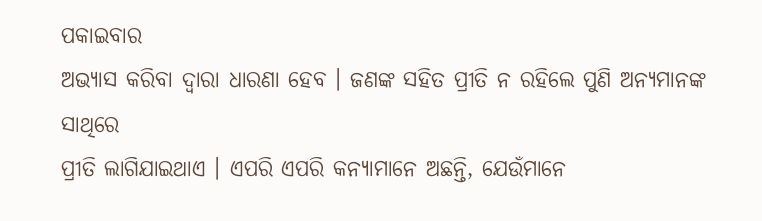ପକାଇବାର
ଅଭ୍ୟାସ କରିବା ଦ୍ୱାରା ଧାରଣା ହେବ । ଜଣଙ୍କ ସହିତ ପ୍ରୀତି ନ ରହିଲେ ପୁଣି ଅନ୍ୟମାନଙ୍କ ସାଥିରେ
ପ୍ରୀତି ଲାଗିଯାଇଥାଏ । ଏପରି ଏପରି କନ୍ୟାମାନେ ଅଛନ୍ତି, ଯେଉଁମାନେ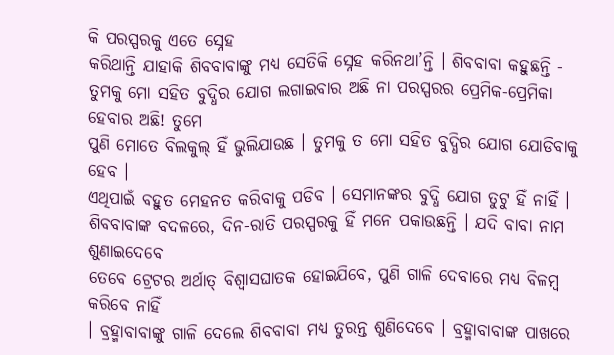କି ପରସ୍ପରକୁ ଏତେ ସ୍ନେହ
କରିଥାନ୍ତି ଯାହାକି ଶିବବାବାଙ୍କୁ ମଧ୍ୟ ସେତିକି ସ୍ନେହ କରିନଥା’ନ୍ତି । ଶିବବାବା କହୁଛନ୍ତି -
ତୁମକୁ ମୋ ସହିତ ବୁଦ୍ଧିର ଯୋଗ ଲଗାଇବାର ଅଛି ନା ପରସ୍ପରର ପ୍ରେମିକ-ପ୍ରେମିକା ହେବାର ଅଛି! ତୁମେ
ପୁଣି ମୋତେ ବିଲକୁଲ୍ ହିଁ ଭୁଲିଯାଉଛ । ତୁମକୁ ତ ମୋ ସହିତ ବୁଦ୍ଧିର ଯୋଗ ଯୋଡିବାକୁ ହେବ ।
ଏଥିପାଇଁ ବହୁତ ମେହନତ କରିବାକୁ ପଡିବ । ସେମାନଙ୍କର ବୁଦ୍ଧି ଯୋଗ ତୁଟୁ ହିଁ ନାହିଁ ।
ଶିବବାବାଙ୍କ ବଦଳରେ, ଦିନ-ରାତି ପରସ୍ପରକୁ ହିଁ ମନେ ପକାଉଛନ୍ତି । ଯଦି ବାବା ନାମ ଶୁଣାଇଦେବେ
ତେବେ ଟ୍ରେଟର ଅର୍ଥାତ୍ ବିଶ୍ୱାସଘାତକ ହୋଇଯିବେ, ପୁଣି ଗାଳି ଦେବାରେ ମଧ୍ୟ ବିଳମ୍ବ କରିବେ ନାହିଁ
। ବ୍ରହ୍ମାବାବାଙ୍କୁ ଗାଳି ଦେଲେ ଶିବବାବା ମଧ୍ୟ ତୁରନ୍ତ ଶୁଣିଦେବେ । ବ୍ରହ୍ମାବାବାଙ୍କ ପାଖରେ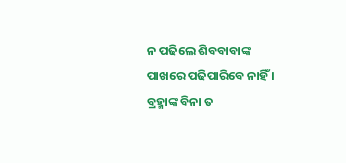ନ ପଢିଲେ ଶିବବାବାଙ୍କ ପାଖରେ ପଢିପାରିବେ ନାହିଁ । ବ୍ରହ୍ମାଙ୍କ ବିନା ତ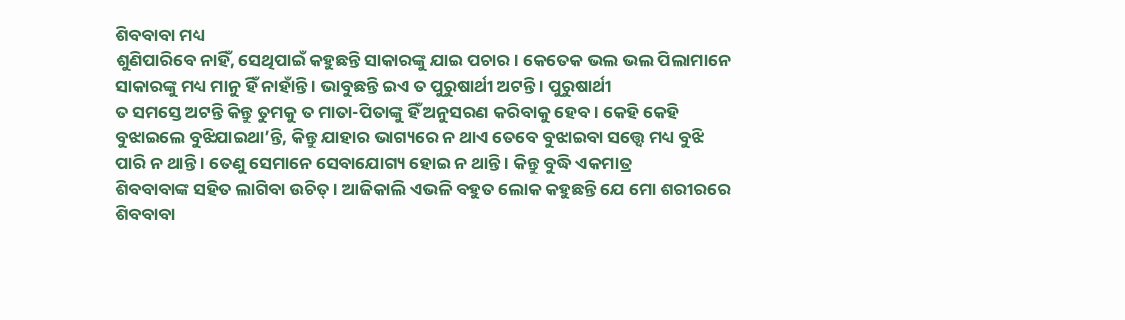ଶିବବାବା ମଧ୍ୟ
ଶୁଣିପାରିବେ ନାହିଁ, ସେଥିପାଇଁ କହୁଛନ୍ତି ସାକାରଙ୍କୁ ଯାଇ ପଚାର । କେତେକ ଭଲ ଭଲ ପିଲାମାନେ
ସାକାରଙ୍କୁ ମଧ୍ୟ ମାନୁ ହିଁ ନାହାଁନ୍ତି । ଭାବୁଛନ୍ତି ଇଏ ତ ପୁରୁଷାର୍ଥୀ ଅଟନ୍ତି । ପୁରୁଷାର୍ଥୀ
ତ ସମସ୍ତେ ଅଟନ୍ତି କିନ୍ତୁ ତୁମକୁ ତ ମାତା-ପିତାଙ୍କୁ ହିଁ ଅନୁସରଣ କରିବାକୁ ହେବ । କେହି କେହି
ବୁଝାଇଲେ ବୁଝିଯାଇଥା’ନ୍ତି, କିନ୍ତୁ ଯାହାର ଭାଗ୍ୟରେ ନ ଥାଏ ତେବେ ବୁଝାଇବା ସତ୍ତ୍ୱେ ମଧ୍ୟ ବୁଝି
ପାରି ନ ଥାନ୍ତି । ତେଣୁ ସେମାନେ ସେବାଯୋଗ୍ୟ ହୋଇ ନ ଥାନ୍ତି । କିନ୍ତୁ ବୁଦ୍ଧି ଏକମାତ୍ର
ଶିବବାବାଙ୍କ ସହିତ ଲାଗିବା ଉଚିତ୍ । ଆଜିକାଲି ଏଭଳି ବହୁତ ଲୋକ କହୁଛନ୍ତି ଯେ ମୋ ଶରୀରରେ
ଶିବବାବା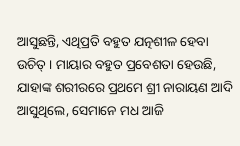ଆସୁଛନ୍ତି, ଏଥିପ୍ରତି ବହୁତ ଯତ୍ନଶୀଳ ହେବା ଉଚିତ୍ । ମାୟାର ବହୁତ ପ୍ରବେଶତା ହେଉଛି,
ଯାହାଙ୍କ ଶରୀରରେ ପ୍ରଥମେ ଶ୍ରୀ ନାରାୟଣ ଆଦି ଆସୁଥିଲେ, ସେମାନେ ମଧ ଆଜି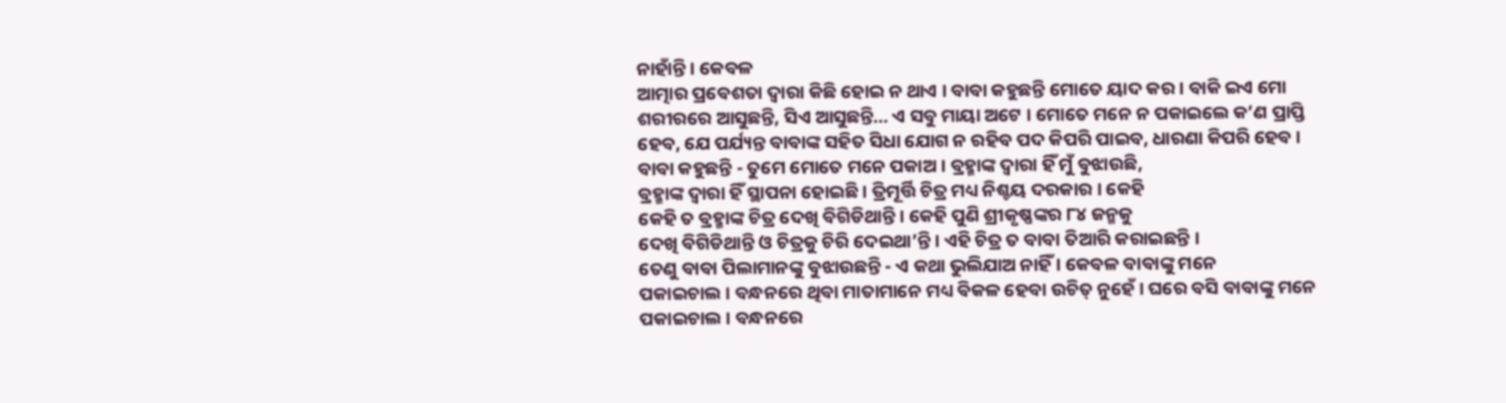ନାହାଁନ୍ତି । କେବଳ
ଆତ୍ମାର ପ୍ରବେଶତା ଦ୍ୱାରା କିଛି ହୋଇ ନ ଥାଏ । ବାବା କହୁଛନ୍ତି ମୋତେ ୟାଦ କର । ବାକି ଇଏ ମୋ
ଶରୀରରେ ଆସୁଛନ୍ତି, ସିଏ ଆସୁଛନ୍ତି... ଏ ସବୁ ମାୟା ଅଟେ । ମୋତେ ମନେ ନ ପକାଇଲେ କ’ଣ ପ୍ରାପ୍ତି
ହେବ, ଯେ ପର୍ଯ୍ୟନ୍ତ ବାବାଙ୍କ ସହିତ ସିଧା ଯୋଗ ନ ରହିବ ପଦ କିପରି ପାଇବ, ଧାରଣା କିପରି ହେବ ।
ବାବା କହୁଛନ୍ତି - ତୁମେ ମୋତେ ମନେ ପକାଅ । ବ୍ରହ୍ମାଙ୍କ ଦ୍ୱାରା ହିଁ ମୁଁ ବୁଝାଉଛି,
ବ୍ରହ୍ମାଙ୍କ ଦ୍ୱାରା ହିଁ ସ୍ଥାପନା ହୋଇଛି । ତ୍ରିମୂର୍ତ୍ତି ଚିତ୍ର ମଧ୍ୟ ନିଶ୍ଚୟ ଦରକାର । କେହି
କେହି ତ ବ୍ରହ୍ମାଙ୍କ ଚିତ୍ର ଦେଖି ବିଗିଡିଥାନ୍ତି । କେହି ପୁଣି ଶ୍ରୀକୃଷ୍ଣଙ୍କର ୮୪ ଜନ୍ମକୁ
ଦେଖି ବିଗିଡିଥାନ୍ତି ଓ ଚିତ୍ରକୁ ଚିରି ଦେଇଥା’ନ୍ତି । ଏହି ଚିତ୍ର ତ ବାବା ତିଆରି କରାଇଛନ୍ତି ।
ତେଣୁ ବାବା ପିଲାମାନଙ୍କୁ ବୁଝାଉଛନ୍ତି - ଏ କଥା ଭୁଲିଯାଅ ନାହିଁ । କେବଳ ବାବାଙ୍କୁ ମନେ
ପକାଇଚାଲ । ବନ୍ଧନରେ ଥିବା ମାତାମାନେ ମଧ୍ୟ ବିକଳ ହେବା ଉଚିତ୍ ନୁହେଁ । ଘରେ ବସି ବାବାଙ୍କୁ ମନେ
ପକାଇଚାଲ । ବନ୍ଧନରେ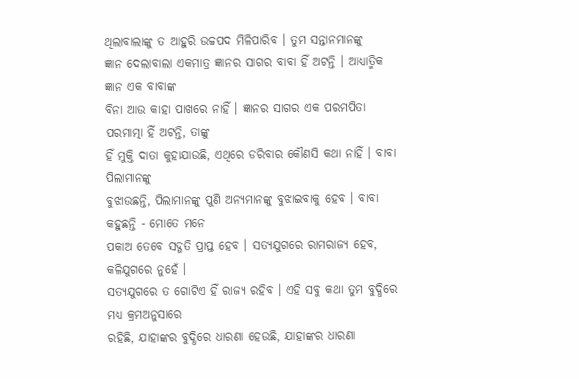ଥିଲାବାଲାଙ୍କୁ ତ ଆହୁରି ଉଚ୍ଚପଦ ମିଳିପାରିବ । ତୁମ ସନ୍ତାନମାନଙ୍କୁ
ଜ୍ଞାନ ଦେଲାବାଲା ଏକମାତ୍ର ଜ୍ଞାନର ସାଗର ବାବା ହିଁ ଅଟନ୍ତି । ଆଧ୍ୟାତ୍ମିକ ଜ୍ଞାନ ଏକ ବାବାଙ୍କ
ବିନା ଆଉ କାହା ପାଖରେ ନାହିଁ । ଜ୍ଞାନର ସାଗର ଏକ ପରମପିତା ପରମାତ୍ମା ହିଁ ଅଟନ୍ତି, ତାଙ୍କୁ
ହିଁ ମୁକ୍ତି ଦାତା କୁହାଯାଉଛି, ଏଥିରେ ଡରିବାର କୌଣସି କଥା ନାହିଁ । ବାବା ପିଲାମାନଙ୍କୁ
ବୁଝାଉଛନ୍ତି, ପିଲାମାନଙ୍କୁ ପୁଣି ଅନ୍ୟମାନଙ୍କୁ ବୁଝାଇବାକୁ ହେବ । ବାବା କହୁଛନ୍ତି - ମୋତେ ମନେ
ପକାଅ ତେବେ ସଦ୍ଗତି ପ୍ରାପ୍ତ ହେବ । ସତ୍ୟଯୁଗରେ ରାମରାଜ୍ୟ ହେବ, କଳିଯୁଗରେ ନୁହେଁ ।
ସତ୍ୟଯୁଗରେ ତ ଗୋଟିଏ ହିଁ ରାଜ୍ୟ ରହିବ । ଏହି ସବୁ କଥା ତୁମ ବୁଦ୍ଧିରେ ମଧ୍ୟ କ୍ରମଅନୁସାରେ
ରହିଛି, ଯାହାଙ୍କର ବୁଦ୍ଧିରେ ଧାରଣା ହେଉଛି, ଯାହାଙ୍କର ଧାରଣା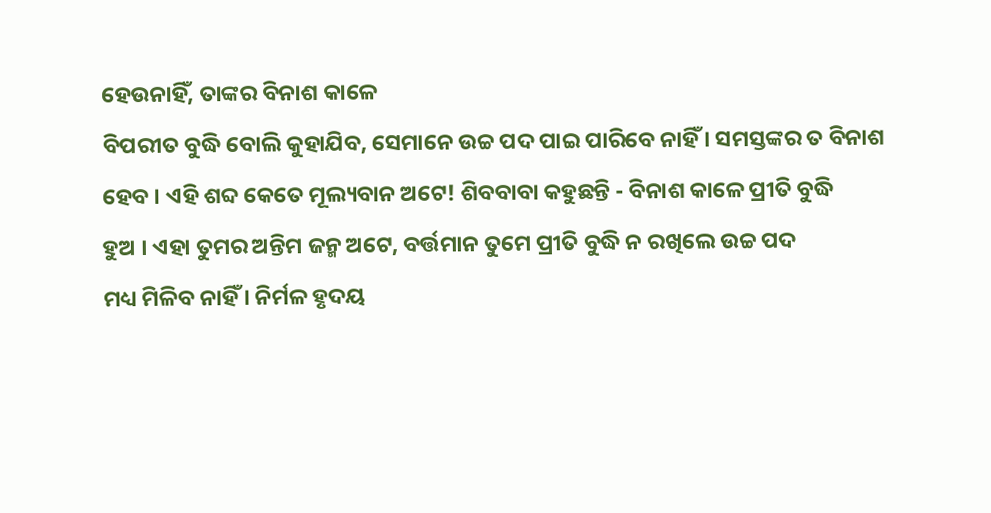ହେଉନାହିଁ, ତାଙ୍କର ବିନାଶ କାଳେ
ବିପରୀତ ବୁଦ୍ଧି ବୋଲି କୁହାଯିବ, ସେମାନେ ଉଚ୍ଚ ପଦ ପାଇ ପାରିବେ ନାହିଁ । ସମସ୍ତଙ୍କର ତ ବିନାଶ
ହେବ । ଏହି ଶବ୍ଦ କେତେ ମୂଲ୍ୟବାନ ଅଟେ! ଶିବବାବା କହୁଛନ୍ତି - ବିନାଶ କାଳେ ପ୍ରୀତି ବୁଦ୍ଧି
ହୁଅ । ଏହା ତୁମର ଅନ୍ତିମ ଜନ୍ମ ଅଟେ, ବର୍ତ୍ତମାନ ତୁମେ ପ୍ରୀତି ବୁଦ୍ଧି ନ ରଖିଲେ ଉଚ୍ଚ ପଦ
ମଧ୍ୟ ମିଳିବ ନାହିଁ । ନିର୍ମଳ ହୃଦୟ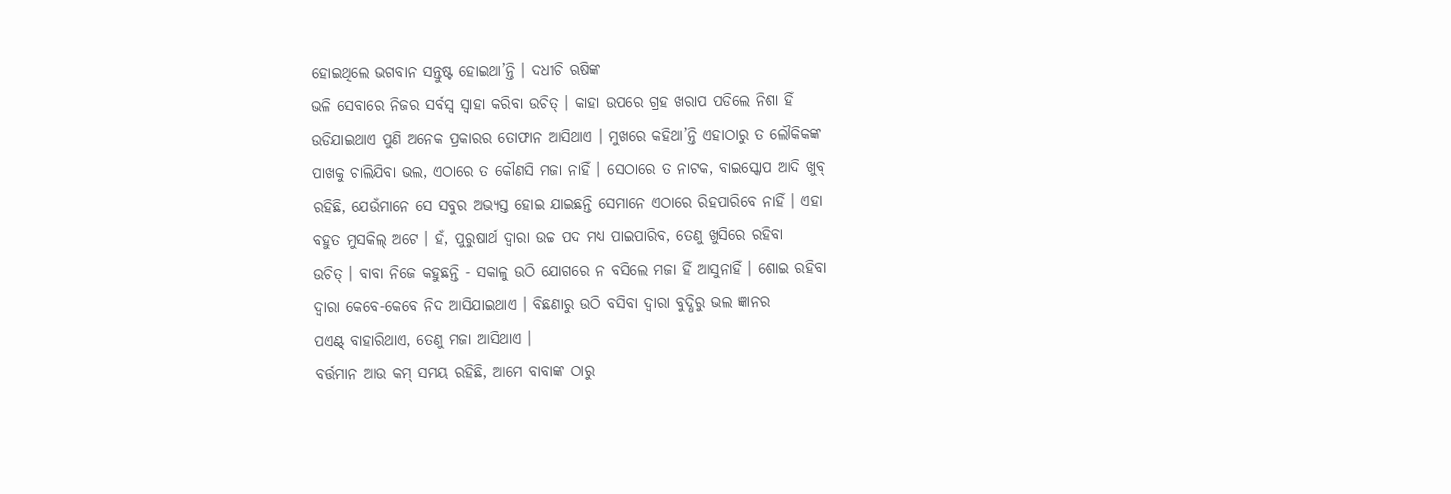ହୋଇଥିଲେ ଭଗବାନ ସନ୍ତୁଷ୍ଟ ହୋଇଥା’ନ୍ତି । ଦଧୀଚି ଋଷିଙ୍କ
ଭଳି ସେବାରେ ନିଜର ସର୍ବସ୍ୱ ସ୍ୱାହା କରିବା ଉଚିତ୍ । କାହା ଉପରେ ଗ୍ରହ ଖରାପ ପଡିଲେ ନିଶା ହିଁ
ଉଡିଯାଇଥାଏ ପୁଣି ଅନେକ ପ୍ରକାରର ତୋଫାନ ଆସିଥାଏ । ମୁଖରେ କହିଥା’ନ୍ତି ଏହାଠାରୁ ତ ଲୌକିକଙ୍କ
ପାଖକୁ ଚାଲିଯିବା ଭଲ, ଏଠାରେ ତ କୌଣସି ମଜା ନାହିଁ । ସେଠାରେ ତ ନାଟକ, ବାଇସ୍କୋପ ଆଦି ଖୁବ୍
ରହିଛି, ଯେଉଁମାନେ ସେ ସବୁର ଅଭ୍ୟସ୍ତ ହୋଇ ଯାଇଛନ୍ତି ସେମାନେ ଏଠାରେ ରିହପାରିବେ ନାହିଁ । ଏହା
ବହୁତ ମୁସକିଲ୍ ଅଟେ । ହଁ, ପୁରୁଷାର୍ଥ ଦ୍ୱାରା ଉଚ୍ଚ ପଦ ମଧ୍ୟ ପାଇପାରିବ, ତେଣୁ ଖୁସିରେ ରହିବା
ଉଚିତ୍ । ବାବା ନିଜେ କହୁଛନ୍ତି - ସକାଳୁ ଉଠି ଯୋଗରେ ନ ବସିଲେ ମଜା ହିଁ ଆସୁନାହିଁ । ଶୋଇ ରହିବା
ଦ୍ୱାରା କେବେ-କେବେ ନିଦ ଆସିଯାଇଥାଏ । ବିଛଣାରୁ ଉଠି ବସିବା ଦ୍ୱାରା ବୁଦ୍ଧିରୁ ଭଲ ଜ୍ଞାନର
ପଏଣ୍ଟ୍ ବାହାରିଥାଏ, ତେଣୁ ମଜା ଆସିଥାଏ ।
ବର୍ତ୍ତମାନ ଆଉ କମ୍ ସମୟ ରହିଛି, ଆମେ ବାବାଙ୍କ ଠାରୁ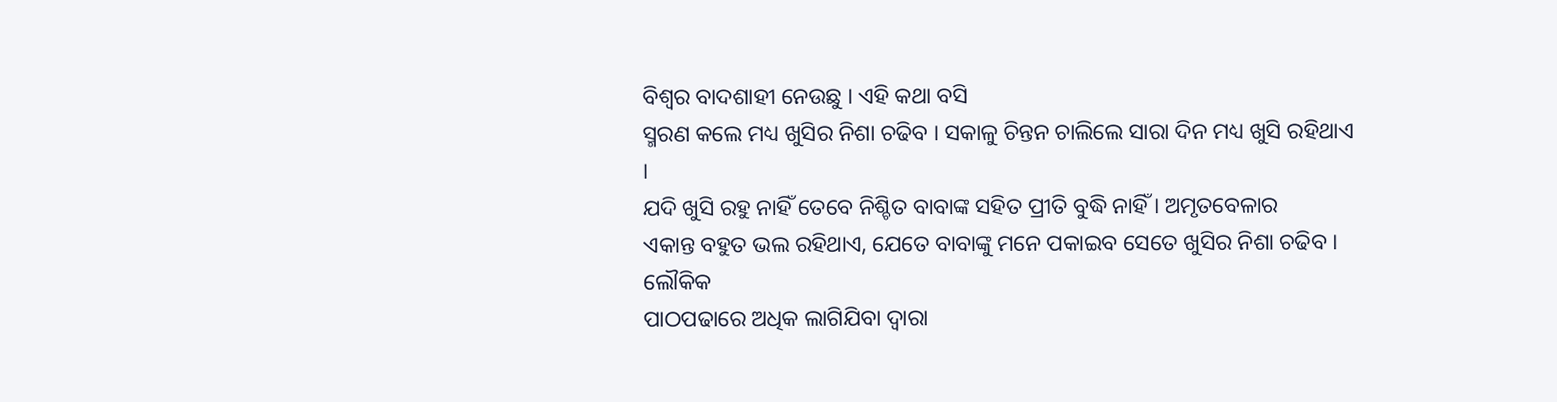ବିଶ୍ୱର ବାଦଶାହୀ ନେଉଛୁ । ଏହି କଥା ବସି
ସ୍ମରଣ କଲେ ମଧ୍ୟ ଖୁସିର ନିଶା ଚଢିବ । ସକାଳୁ ଚିନ୍ତନ ଚାଲିଲେ ସାରା ଦିନ ମଧ୍ୟ ଖୁସି ରହିଥାଏ ।
ଯଦି ଖୁସି ରହୁ ନାହିଁ ତେବେ ନିଶ୍ଚିତ ବାବାଙ୍କ ସହିତ ପ୍ରୀତି ବୁଦ୍ଧି ନାହିଁ । ଅମୃତବେଳାର
ଏକାନ୍ତ ବହୁତ ଭଲ ରହିଥାଏ, ଯେତେ ବାବାଙ୍କୁ ମନେ ପକାଇବ ସେତେ ଖୁସିର ନିଶା ଚଢିବ । ଲୌକିକ
ପାଠପଢାରେ ଅଧିକ ଲାଗିଯିବା ଦ୍ୱାରା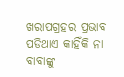ଖରାପଗ୍ରହର ପ୍ରଭାବ ପଡିଥାଏ କାହିଁକି ନା ବାବାଙ୍କୁ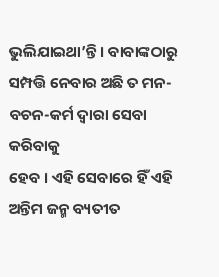ଭୁଲିଯାଇଥା’ନ୍ତି । ବାବାଙ୍କଠାରୁ ସମ୍ପତ୍ତି ନେବାର ଅଛି ତ ମନ-ବଚନ-କର୍ମ ଦ୍ୱାରା ସେବା କରିବାକୁ
ହେବ । ଏହି ସେବାରେ ହିଁ ଏହି ଅନ୍ତିମ ଜନ୍ମ ବ୍ୟତୀତ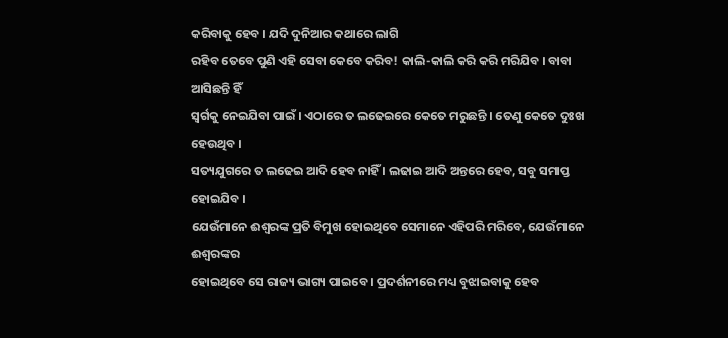କରିବାକୁ ହେବ । ଯଦି ଦୁନିଆର କଥାରେ ଲାଗି
ରହିବ ତେବେ ପୁଣି ଏହି ସେବା କେବେ କରିବ! କାଲି-କାଲି କରି କରି ମରିଯିବ । ବାବା ଆସିଛନ୍ତି ହିଁ
ସ୍ୱର୍ଗକୁ ନେଇଯିବା ପାଇଁ । ଏଠାରେ ତ ଲଢେଇରେ କେତେ ମରୁଛନ୍ତି । ତେଣୁ କେତେ ଦୁଃଖ ହେଉଥିବ ।
ସତ୍ୟଯୁଗରେ ତ ଲଢେଇ ଆଦି ହେବ ନାହିଁ । ଲଢାଇ ଆଦି ଅନ୍ତରେ ହେବ, ସବୁ ସମାପ୍ତ ହୋଇଯିବ ।
ଯେଉଁମାନେ ଈଶ୍ୱରଙ୍କ ପ୍ରତି ବିମୁଖ ହୋଇଥିବେ ସେମାନେ ଏହିପରି ମରିବେ, ଯେଉଁମାନେ ଈଶ୍ୱରଙ୍କର
ହୋଇଥିବେ ସେ ରାଜ୍ୟ ଭାଗ୍ୟ ପାଇବେ । ପ୍ରଦର୍ଶନୀରେ ମଧ୍ୟ ବୁଝାଇବାକୁ ହେବ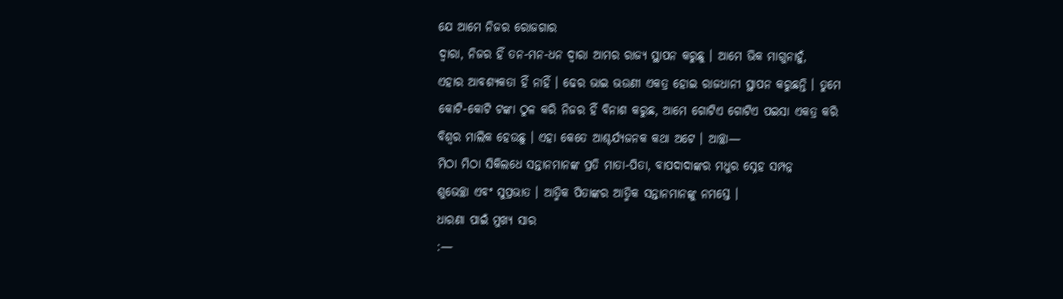ଯେ ଆମେ ନିଜର ରୋଜଗାର
ଦ୍ୱାରା, ନିଜର ହିଁ ତନ-ମନ-ଧନ ଦ୍ୱାରା ଆମର ରାଜ୍ୟ ସ୍ଥାପନ କରୁଛୁ । ଆମେ ଭିକ ମାଗୁନାହୁଁ,
ଏହାର ଆବଶ୍ୟକତା ହିଁ ନାହିଁ । ଢେର ଭାଇ ଭଉଣୀ ଏକତ୍ର ହୋଇ ରାଜଧାନୀ ସ୍ଥାପନ କରୁଛନ୍ତି । ତୁମେ
କୋଟି-କୋଟି ଟଙ୍କା ଠୁଳ କରି ନିଜର ହିଁ ବିନାଶ କରୁଛ, ଆମେ ଗୋଟିଏ ଗୋଟିଏ ପଇସା ଏକତ୍ର କରି
ବିଶ୍ୱର ମାଲିକ ହେଉଛୁ । ଏହା କେତେ ଆଶ୍ଚର୍ଯ୍ୟଜନକ କଥା ଅଟେ । ଆଚ୍ଛା—
ମିଠା ମିଠା ସିକିଲଧେ ସନ୍ତାନମାନଙ୍କ ପ୍ରତି ମାତା-ପିତା, ବାପଦାଦାଙ୍କର ମଧୁର ସ୍ନେହ ସମ୍ପନ୍ନ
ଶୁଭେଚ୍ଛା ଏବଂ ସୁପ୍ରଭାତ । ଆତ୍ମିକ ପିତାଙ୍କର ଆତ୍ମିକ ସନ୍ତାନମାନଙ୍କୁ ନମସ୍ତେ ।
ଧାରଣା ପାଇଁ ମୁଖ୍ୟ ସାର
:—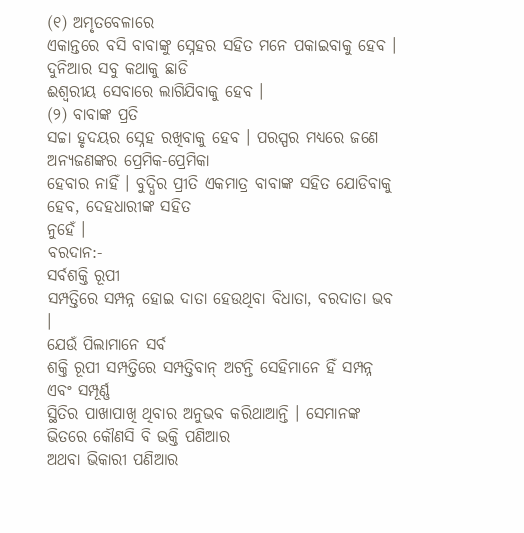(୧) ଅମୃତବେଳାରେ
ଏକାନ୍ତରେ ବସି ବାବାଙ୍କୁ ସ୍ନେହର ସହିତ ମନେ ପକାଇବାକୁ ହେବ । ଦୁନିଆର ସବୁ କଥାକୁ ଛାଡି
ଈଶ୍ୱରୀୟ ସେବାରେ ଲାଗିଯିବାକୁ ହେବ ।
(୨) ବାବାଙ୍କ ପ୍ରତି
ସଚ୍ଚା ହୃଦୟର ସ୍ନେହ ରଖିବାକୁ ହେବ । ପରସ୍ପର ମଧ୍ୟରେ ଜଣେ ଅନ୍ୟଜଣଙ୍କର ପ୍ରେମିକ-ପ୍ରେମିକା
ହେବାର ନାହିଁ । ବୁଦ୍ଧିର ପ୍ରୀତି ଏକମାତ୍ର ବାବାଙ୍କ ସହିତ ଯୋଡିବାକୁ ହେବ, ଦେହଧାରୀଙ୍କ ସହିତ
ନୁହେଁ ।
ବରଦାନ:-
ସର୍ବଶକ୍ତି ରୂପୀ
ସମ୍ପତ୍ତିରେ ସମ୍ପନ୍ନ ହୋଇ ଦାତା ହେଉଥିବା ବିଧାତା, ବରଦାତା ଭବ ।
ଯେଉଁ ପିଲାମାନେ ସର୍ବ
ଶକ୍ତି ରୂପୀ ସମ୍ପତ୍ତିରେ ସମ୍ପତ୍ତିବାନ୍ ଅଟନ୍ତି ସେହିମାନେ ହିଁ ସମ୍ପନ୍ନ ଏବଂ ସମ୍ପୂର୍ଣ୍ଣ
ସ୍ଥିତିର ପାଖାପାଖି ଥିବାର ଅନୁଭବ କରିଥାଆନ୍ତି । ସେମାନଙ୍କ ଭିତରେ କୌଣସି ବି ଭକ୍ତି ପଣିଆର
ଅଥବା ଭିକାରୀ ପଣିଆର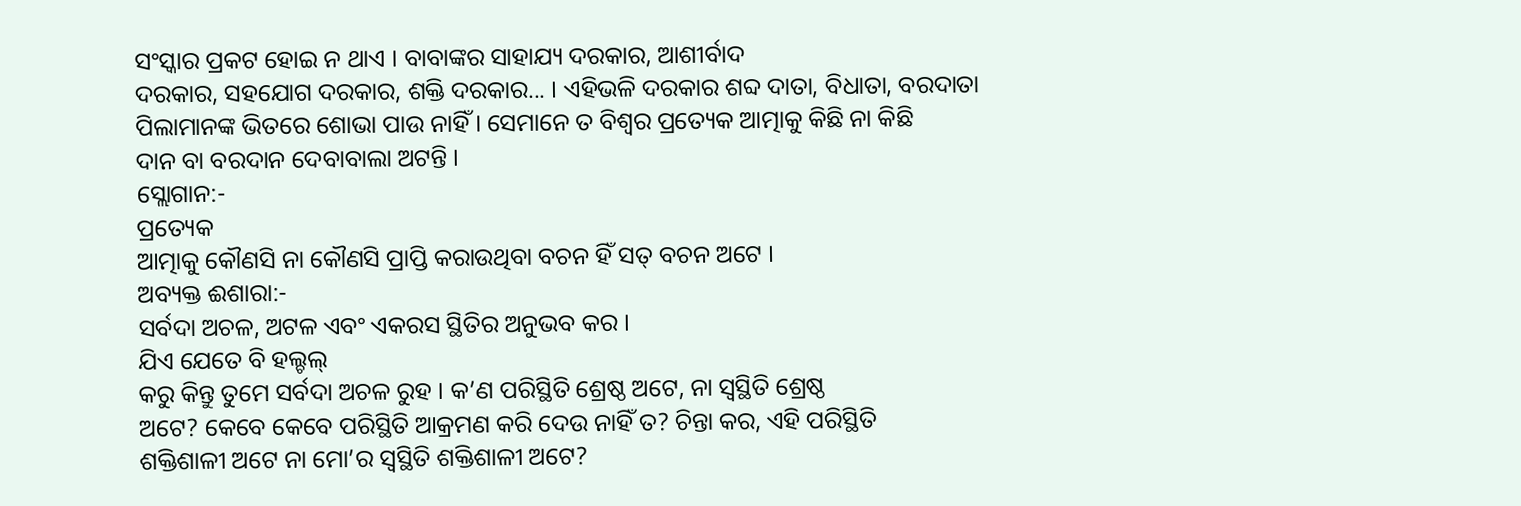ସଂସ୍କାର ପ୍ରକଟ ହୋଇ ନ ଥାଏ । ବାବାଙ୍କର ସାହାଯ୍ୟ ଦରକାର, ଆଶୀର୍ବାଦ
ଦରକାର, ସହଯୋଗ ଦରକାର, ଶକ୍ତି ଦରକାର... । ଏହିଭଳି ଦରକାର ଶବ୍ଦ ଦାତା, ବିଧାତା, ବରଦାତା
ପିଲାମାନଙ୍କ ଭିତରେ ଶୋଭା ପାଉ ନାହିଁ । ସେମାନେ ତ ବିଶ୍ୱର ପ୍ରତ୍ୟେକ ଆତ୍ମାକୁ କିଛି ନା କିଛି
ଦାନ ବା ବରଦାନ ଦେବାବାଲା ଅଟନ୍ତି ।
ସ୍ଲୋଗାନ:-
ପ୍ରତ୍ୟେକ
ଆତ୍ମାକୁ କୌଣସି ନା କୌଣସି ପ୍ରାପ୍ତି କରାଉଥିବା ବଚନ ହିଁ ସତ୍ ବଚନ ଅଟେ ।
ଅବ୍ୟକ୍ତ ଈଶାରା:-
ସର୍ବଦା ଅଚଳ, ଅଟଳ ଏବଂ ଏକରସ ସ୍ଥିତିର ଅନୁଭବ କର ।
ଯିଏ ଯେତେ ବି ହଲ୍ଚଲ୍
କରୁ କିନ୍ତୁ ତୁମେ ସର୍ବଦା ଅଚଳ ରୁହ । କ’ଣ ପରିସ୍ଥିତି ଶ୍ରେଷ୍ଠ ଅଟେ, ନା ସ୍ୱସ୍ଥିତି ଶ୍ରେଷ୍ଠ
ଅଟେ? କେବେ କେବେ ପରିସ୍ଥିତି ଆକ୍ରମଣ କରି ଦେଉ ନାହିଁ ତ? ଚିନ୍ତା କର, ଏହି ପରିସ୍ଥିତି
ଶକ୍ତିଶାଳୀ ଅଟେ ନା ମୋ’ର ସ୍ୱସ୍ଥିତି ଶକ୍ତିଶାଳୀ ଅଟେ?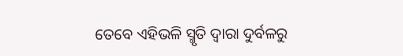ତେବେ ଏହିଭଳି ସ୍ମୃତି ଦ୍ୱାରା ଦୁର୍ବଳରୁ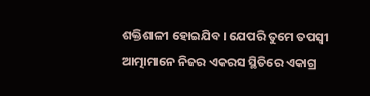ଶକ୍ତିଶାଳୀ ହୋଇଯିବ । ଯେପରି ତୁମେ ତପସ୍ୱୀ ଆତ୍ମାମାନେ ନିଜର ଏକରସ ସ୍ଥିତିରେ ଏକାଗ୍ର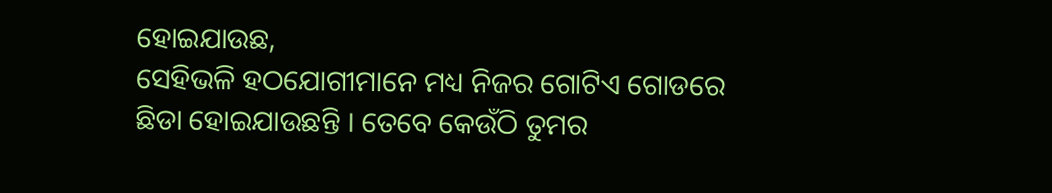ହୋଇଯାଉଛ,
ସେହିଭଳି ହଠଯୋଗୀମାନେ ମଧ୍ୟ ନିଜର ଗୋଟିଏ ଗୋଡରେ ଛିଡା ହୋଇଯାଉଛନ୍ତି । ତେବେ କେଉଁଠି ତୁମର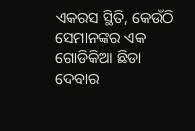ଏକରସ ସ୍ଥିତି, କେଉଁଠି ସେମାନଙ୍କର ଏକ ଗୋଡିକିଆ ଛିଡା ଦେବାର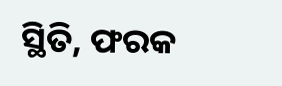ସ୍ଥିତି, ଫରକ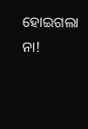ହୋଇଗଲା ନା!